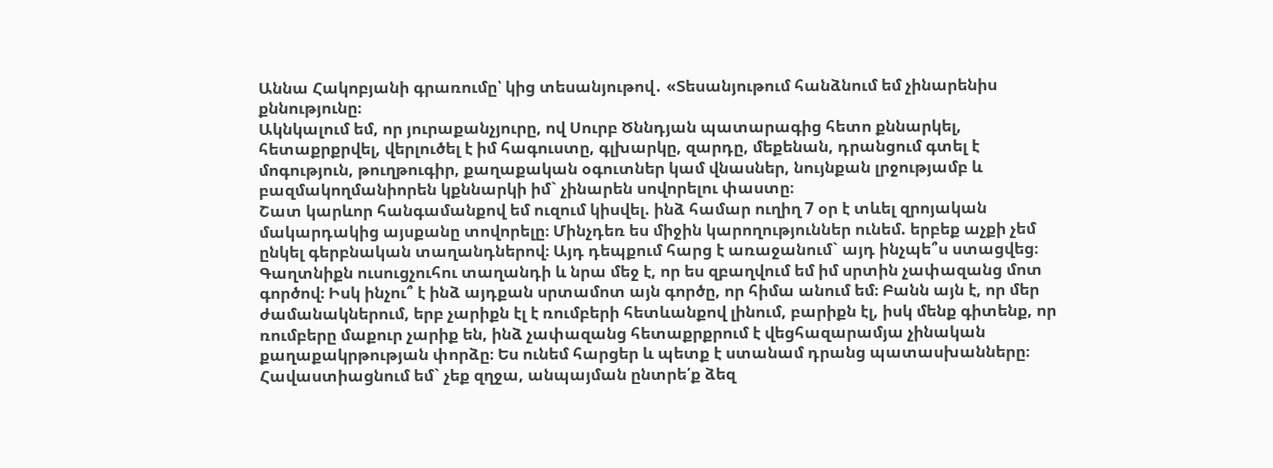Աննա Հակոբյանի գրառումը՝ կից տեսանյութով․ «Տեսանյութում հանձնում եմ չինարենիս քննությունը։
Ակնկալում եմ, որ յուրաքանչյուրը, ով Սուրբ Ծննդյան պատարագից հետո քննարկել, հետաքրքրվել, վերլուծել է իմ հագուստը, գլխարկը, զարդը, մեքենան, դրանցում գտել է մոգություն, թուղթուգիր, քաղաքական օգուտներ կամ վնասներ, նույնքան լրջությամբ և բազմակողմանիորեն կքննարկի իմ` չինարեն սովորելու փաստը։
Շատ կարևոր հանգամանքով եմ ուզում կիսվել. ինձ համար ուղիղ 7 օր է տևել զրոյական մակարդակից այսքանը տովորելը։ Մինչդեռ ես միջին կարողություններ ունեմ. երբեք աչքի չեմ ընկել գերբնական տաղանդներով։ Այդ դեպքում հարց է առաջանում` այդ ինչպե՞ս ստացվեց։ Գաղտնիքն ուսուցչուհու տաղանդի և նրա մեջ է, որ ես զբաղվում եմ իմ սրտին չափազանց մոտ գործով։ Իսկ ինչու՞ է ինձ այդքան սրտամոտ այն գործը, որ հիմա անում եմ։ Բանն այն է, որ մեր ժամանակներում, երբ չարիքն էլ է ռումբերի հետևանքով լինում, բարիքն էլ, իսկ մենք գիտենք, որ ռումբերը մաքուր չարիք են, ինձ չափազանց հետաքրքրում է վեցհազարամյա չինական քաղաքակրթության փորձը։ Ես ունեմ հարցեր և պետք է ստանամ դրանց պատասխանները։
Հավաստիացնում եմ` չեք զղջա, անպայման ընտրե՛ք ձեզ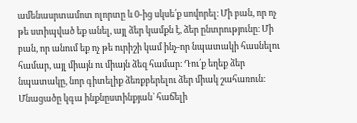ամենասրտամոտ ոլորտը և 0-ից սկսե՛ք սովորել։ Մի բան, որ ոչ թե ստիպված եք անել, այլ ձեր կամքն է, ձեր ընտրությունը։ Մի բան, որ անում եք ոչ թե ուրիշի կամ ինչ-որ նպատակի հասնելու համար, այլ միայն ու միայն ձեզ համար։ Դու՛ք եղեք ձեր նպատակը, նոր գիտելիք ձեռքբերելու ձեր միակ շահառուն։ Մնացածը կգա ինքնըստինքյան` հաճելի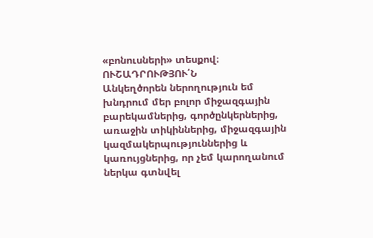«բոնուսների» տեսքով։
ՈՒՇԱԴՐՈՒԹՅՈՒ՛Ն
Անկեղծորեն ներողություն եմ խնդրում մեր բոլոր միջազգային բարեկամներից, գործընկերներից, առաջին տիկիններից, միջազգային կազմակերպություններից և կառույցներից, որ չեմ կարողանում ներկա գտնվել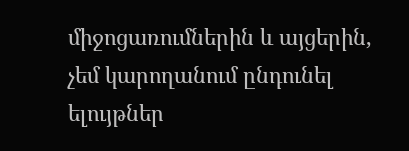միջոցառումներին և այցերին, չեմ կարողանում ընդունել ելույթներ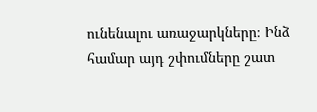ունենալու առաջարկները։ Ինձ համար այդ շփումները շատ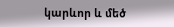կարևոր և մեծ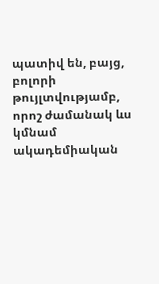պատիվ են, բայց, բոլորի թույլտվությամբ, որոշ ժամանակ ևս կմնամ ակադեմիական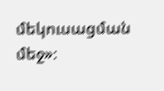մեկուսացման մեջ»։